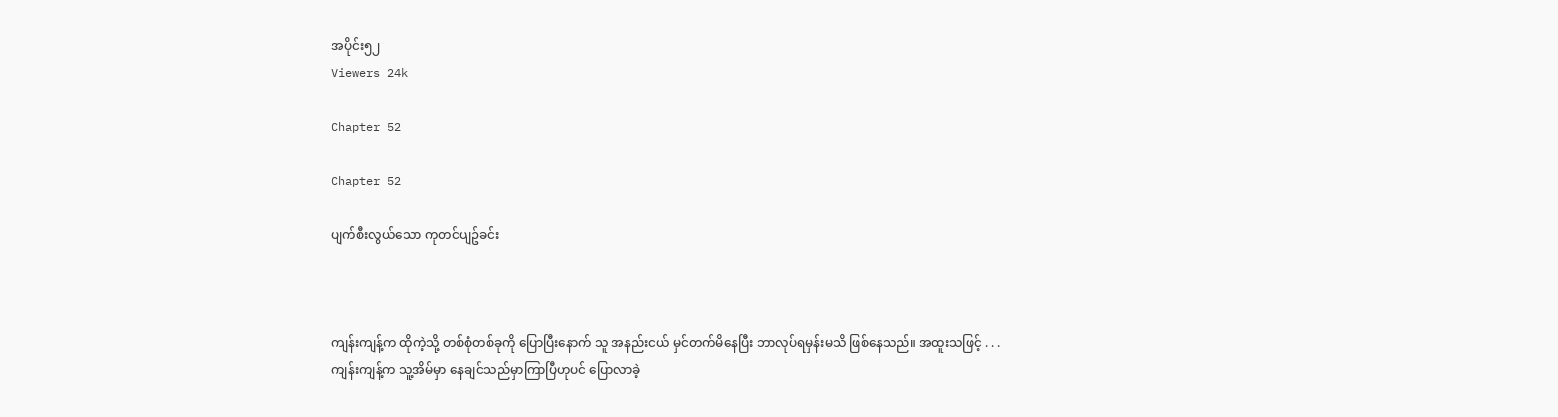အပိုင်း၅၂
Viewers 24k

Chapter 52

Chapter 52

ပျက်စီးလွယ်သော ကုတင်ပျဥ်ခင်း



ကျန်းကျန့်က ထိုကဲ့သို့ တစ်စုံတစ်ခုကို ပြောပြီးနောက် သူ အနည်းငယ် မှင်တက်မိနေပြီး ဘာလုပ်ရမှန်းမသိ ဖြစ်နေသည်။ အထူးသဖြင့် . . .ကျန်းကျန့်က သူ့အိမ်မှာ နေချင်သည်မှာကြာပြီဟုပင် ပြောလာခဲ့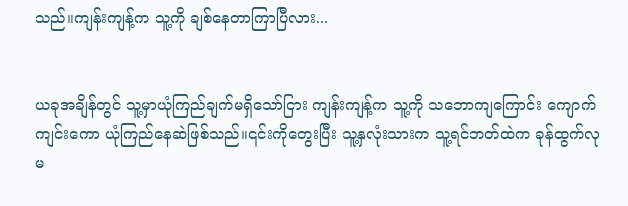သည်။ကျန်းကျန့်က သူ့ကို ချစ်နေတာကြာပြီလား...


ယခုအချိန်တွင် သူ့မှာယုံကြည်ချက်မရှိသော်ငြား ကျန်းကျန့်က သူ့ကို သဘောကျကြောင်း ကျောက်ကျင်းကော ယုံကြည်နေဆဲဖြစ်သည်။၎င်းကိုတွေးပြီး သူ့နှလုံးသားက သူ့ရင်ဘတ်ထဲက ခုန်ထွက်လုမ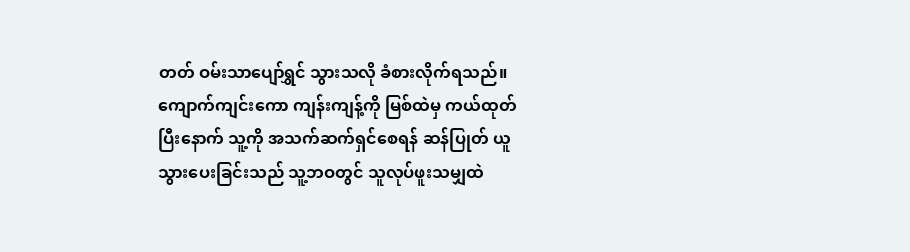တတ် ဝမ်းသာပျော်ရွှင် သွားသလို ခံစားလိုက်ရသည်။ကျောက်ကျင်းကော ကျန်းကျန့်ကို မြစ်ထဲမှ ကယ်ထုတ်ပြီးနောက် သူ့ကို အသက်ဆက်ရှင်စေရန် ဆန်ပြုတ် ယူသွားပေးခြင်းသည် သူ့ဘဝတွင် သူလုပ်ဖူးသမျှထဲ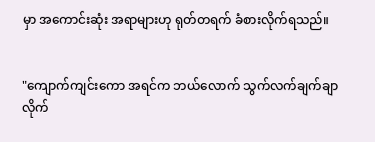မှာ အကောင်းဆုံး အရာများဟု ရုတ်တရက် ခံစားလိုက်ရသည်။


"ကျောက်ကျင်းကော အရင်က ဘယ်လောက် သွက်လက်ချက်ချာလိုက်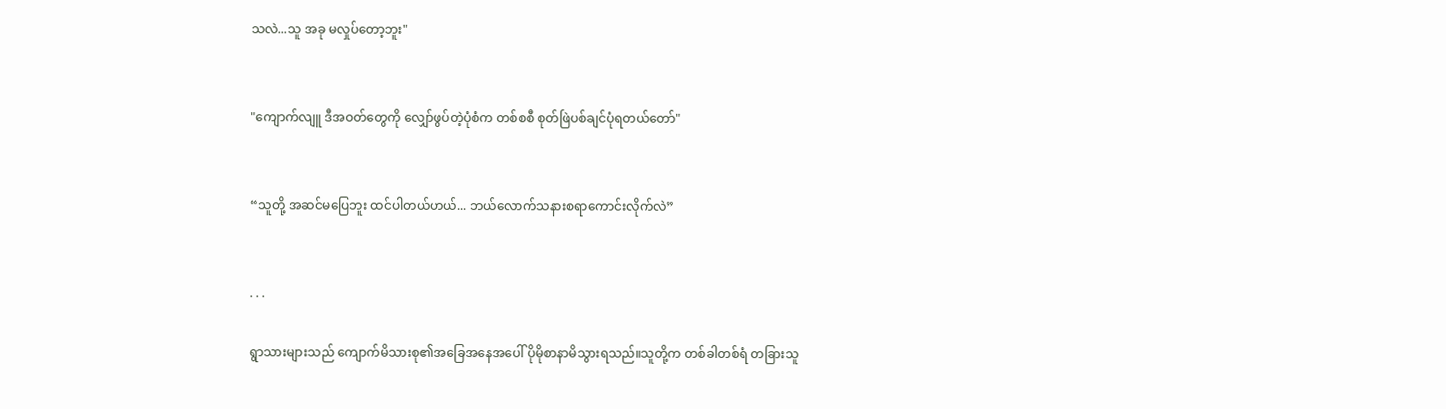သလဲ...သူ အခု မလှုပ်တော့ဘူး"


"ကျောက်လျူ ဒီအဝတ်တွေကို လျှော်ဖွပ်တဲ့ပုံစံက တစ်စစီ စုတ်ဖြဲပစ်ချင်ပုံရတယ်တော်"


“သူတို့ အဆင်မပြေဘူး ထင်ပါတယ်ဟယ်... ဘယ်လောက်သနားစရာကောင်းလိုက်လဲ”


. . .

ရွာသားများသည် ကျောက်မိသားစု၏အခြေအနေအပေါ် ပိုမိုစာနာမိသွားရသည်။သူတို့က တစ်ခါတစ်ရံ တခြားသူ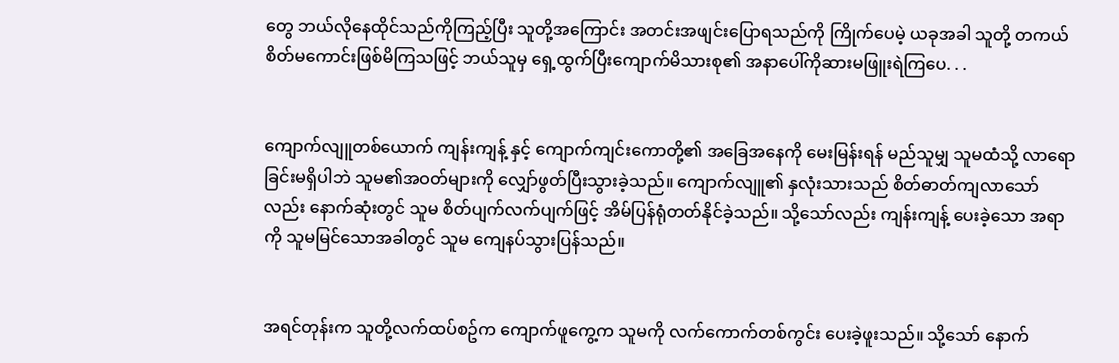တွေ ဘယ်လိုနေထိုင်သည်ကိုကြည့်ပြီး သူတို့အကြောင်း အတင်းအဖျင်းပြောရသည်ကို ကြိုက်ပေမဲ့ ယခုအခါ သူတို့ တကယ် စိတ်မကောင်းဖြစ်မိကြသဖြင့် ဘယ်သူမှ ရှေ့ထွက်ပြီးကျောက်မိသားစု၏ အနာပေါ်ကိုဆားမဖြူးရဲကြပေ. . .


ကျောက်လျူတစ်ယောက် ကျန်းကျန့် နှင့် ကျောက်ကျင်းကောတို့၏ အခြေအနေကို မေးမြန်းရန် မည်သူမျှ သူမထံသို့ လာရောခြင်းမရှိပါဘဲ သူမ၏အဝတ်များကို လျှော်ဖွတ်ပြီးသွားခဲ့သည်။ ကျောက်လျူ၏ နှလုံးသားသည် စိတ်ဓာတ်ကျလာသော်လည်း နောက်ဆုံးတွင် သူမ စိတ်ပျက်လက်ပျက်ဖြင့် အိမ်ပြန်ရုံတတ်နိုင်ခဲ့သည်။ သို့သော်လည်း ကျန်းကျန့် ပေးခဲ့သော အရာကို သူမမြင်သောအခါတွင် သူမ ကျေနပ်သွားပြန်သည်။


အရင်တုန်းက သူတို့လက်ထပ်စဥ်က ကျောက်ဖူကွေ့က သူမကို လက်ကောက်တစ်ကွင်း ပေးခဲ့ဖူးသည်။ သို့သော် နောက်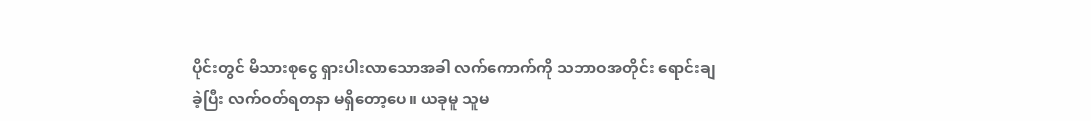ပိုင်းတွင် မိသားစုငွေ ရှားပါးလာသောအခါ လက်ကောက်ကို သဘာဝအတိုင်း ရောင်းချခဲ့ပြီး လက်ဝတ်ရတနာ မရှိတော့ပေ။ ယခုမူ သူမ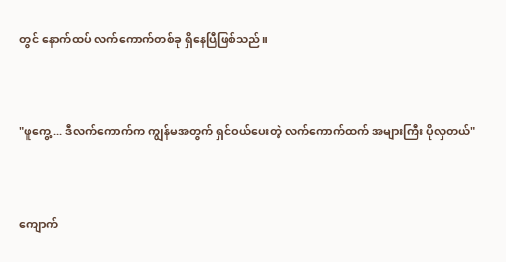တွင် နောက်ထပ် လက်ကောက်တစ်ခု ရှိနေပြီဖြစ်သည်။


"ဖူကွေ့... ဒီလက်ကောက်က ကျွန်မအတွက် ရှင်ဝယ်ပေးတဲ့ လက်ကောက်ထက် အများကြီး ပိုလှတယ်"


ကျောက်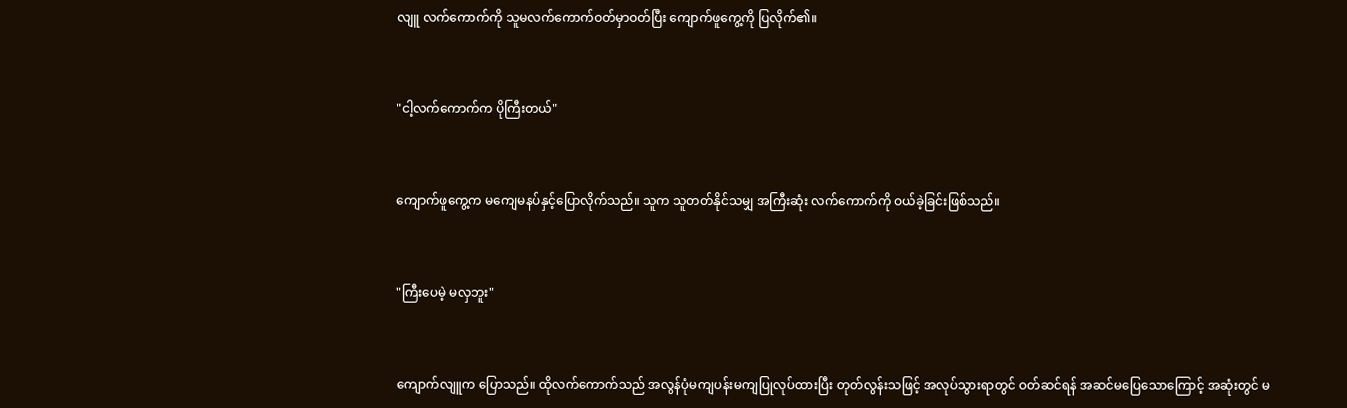လျူ လက်ကောက်ကို သူမလက်ကောက်ဝတ်မှာဝတ်ပြီး ကျောက်ဖူကွေ့ကို ပြလိုက်၏။


"ငါ့လက်ကောက်က ပိုကြီးတယ်"


ကျောက်ဖူကွေ့က မကျေမနပ်နှင့်ပြောလိုက်သည်။ သူက သူတတ်နိုင်သမျှ အကြီးဆုံး လက်ကောက်ကို ဝယ်ခဲ့ခြင်းဖြစ်သည်။


"ကြီးပေမဲ့ မလှဘူး"


ကျောက်လျူက ပြောသည်။ ထိုလက်ကောက်သည် အလွန်ပုံမကျပန်းမကျပြုလုပ်ထားပြီး တုတ်လွန်းသဖြင့် အလုပ်သွားရာတွင် ဝတ်ဆင်ရန် အဆင်မပြေသောကြောင့် အဆုံးတွင် မ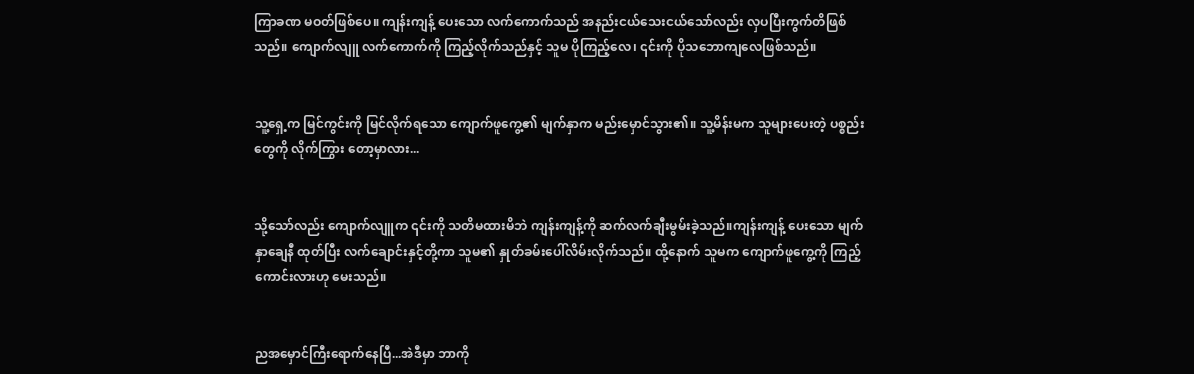ကြာခဏ မဝတ်ဖြစ်ပေ။ ကျန်းကျန့် ပေးသော လက်ကောက်သည် အနည်းငယ်သေးငယ်သော်လည်း လှပပြီးကွက်တိဖြစ်သည်။ ကျောက်လျူ လက်ကောက်ကို ကြည့်လိုက်သည်နှင့် သူမ ပိုကြည့်လေ၊ ၎င်းကို ပိုသဘောကျလေဖြစ်သည်။


သူ့ရှေ့က မြင်ကွင်းကို မြင်လိုက်ရသော ကျောက်ဖူကွေ့၏ မျက်နှာက မည်းမှောင်သွား၏။ သူ့မိန်းမက သူများပေးတဲ့ ပစ္စည်းတွေကို လိုက်ကြွား တော့မှာလား...


သို့သော်လည်း ကျောက်လျူက ၎င်းကို သတိမထားမိဘဲ ကျန်းကျန့်ကို ဆက်လက်ချီးမွမ်းခဲ့သည်။ကျန်းကျန့် ပေးသော မျက်နှာချေနီ ထုတ်ပြီး လက်ချောင်းနှင့်တို့ကာ သူမ၏ နှုတ်ခမ်းပေါ်လိမ်းလိုက်သည်။ ထို့နောက် သူမက ကျောက်ဖူကွေ့ကို ကြည့်ကောင်းလားဟု မေးသည်။


ညအမှောင်ကြီးရောက်နေပြီ...အဲဒီမှာ ဘာကို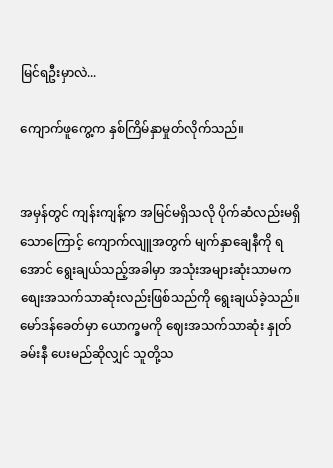မြင်ရဦးမှာလဲ...

ကျောက်ဖူကွေ့က နှစ်ကြိမ်နှာမှုတ်လိုက်သည်။


အမှန်တွင် ကျန်းကျန့်က အမြင်မရှိသလို ပိုက်ဆံလည်းမရှိသောကြောင့် ကျောက်လျူအတွက် မျက်နှာချေနီကို ရအောင် ရွေးချယ်သည့်အခါမှာ အသုံးအများဆုံးသာမက စျေးအသက်သာဆုံးလည်းဖြစ်သည်ကို ရွေးချယ်ခဲ့သည်။မော်ဒန်ခေတ်မှာ ယောက္ခမကို ဈေးအသက်သာဆုံး နှုတ်ခမ်းနီ ပေးမည်ဆိုလျှင် သူတို့သ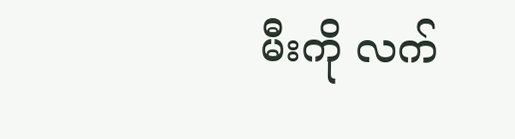မီးကို လက်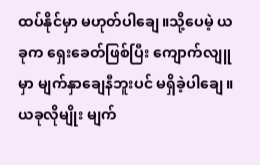ထပ်နိုင်မှာ မဟုတ်ပါချေ။သို့ပေမဲ့ ယခုက ရှေးခေတ်ဖြစ်ပြီး ကျောက်လျူမှာ မျက်နှာချေနီဘူးပင် မရှိခဲ့ပါချေ။ ယခုလိုမျိုး မျက်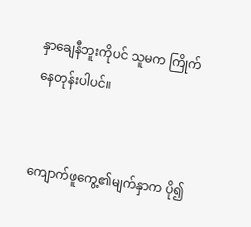နှာချေနီဘူးကိုပင် သူမက ကြိုက်နေတုန်းပါပင်။


ကျောက်ဖူကွေ့၏မျက်နှာက ပို၍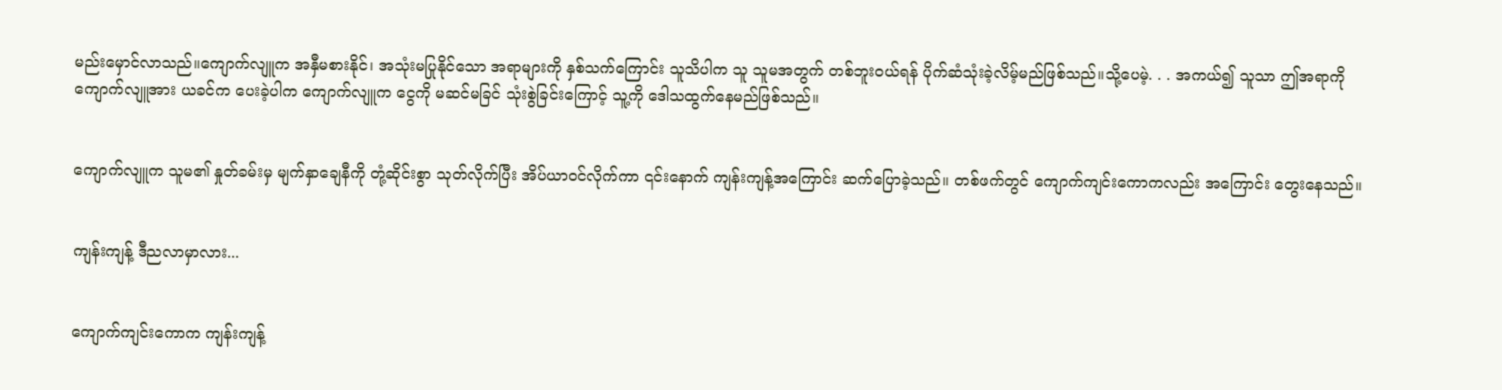မည်းမှောင်လာသည်။ကျောက်လျူက အနှီမစားနိုင်၊ အသုံးမပြုနိုင်သော အရာများကို နှစ်သက်ကြောင်း သူသိပါက သူ သူမအတွက် တစ်ဘူးဝယ်ရန် ပိုက်ဆံသုံးခဲ့လိမ့်မည်ဖြစ်သည်။သို့ပေမဲ့. . . အကယ်၍ သူသာ ဤအရာကို ကျောက်လျူအား ယခင်က ပေးခဲ့ပါက ကျောက်လျူက ငွေကို မဆင်မခြင် သုံးစွဲခြင်းကြောင့် သူ့ကို ဒေါသထွက်နေမည်ဖြစ်သည်။


ကျောက်လျူက သူမ၏ နှုတ်ခမ်းမှ မျက်နှာချေနီကို တုံ့ဆိုင်းစွာ သုတ်လိုက်ပြီး အိပ်ယာဝင်လိုက်ကာ ၎င်းနောက် ကျန်းကျန့်အကြောင်း ဆက်ပြောခဲ့သည်။ တစ်ဖက်တွင် ကျောက်ကျင်းကောကလည်း အကြောင်း တွေးနေသည်။


ကျန်းကျန့် ဒီညလာမှာလား...


ကျောက်ကျင်းကောက ကျန်းကျန့်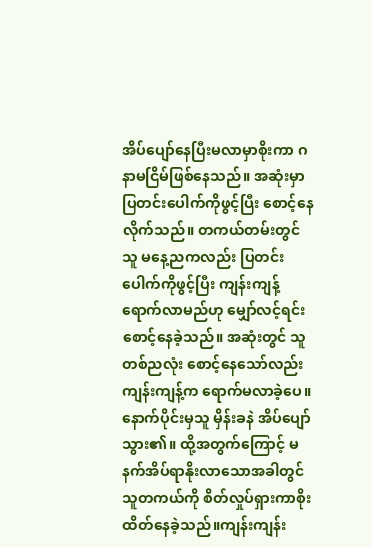အိပ်ပျော်နေပြီးမလာမှာစိုးကာ ဂနာမငြိမ်ဖြစ်နေသည်။ အဆုံးမှာ ပြတင်းပေါက်ကိုဖွင့်ပြီး စောင့်နေလိုက်သည်။ တကယ်တမ်းတွင် သူ မနေ့ညကလည်း ပြတင်းပေါက်ကိုဖွင့်ပြီး ကျန်းကျန့် ရောက်လာမည်ဟု မျှော်လင့်ရင်း စောင့်နေခဲ့သည်။ အဆုံးတွင် သူ တစ်ညလုံး စောင့်နေသော်လည်း ကျန်းကျန့်က ရောက်မလာခဲ့ပေ။ နောက်ပိုင်းမှသူ မှိန်းခနဲ အိပ်ပျော်သွား၏။ ထို့အတွက်ကြောင့် မနက်အိပ်ရာနိုးလာသောအခါတွင် သူတကယ်ကို စိတ်လှုပ်ရှားကာစိုးထိတ်နေခဲ့သည်။ကျန်းကျန်း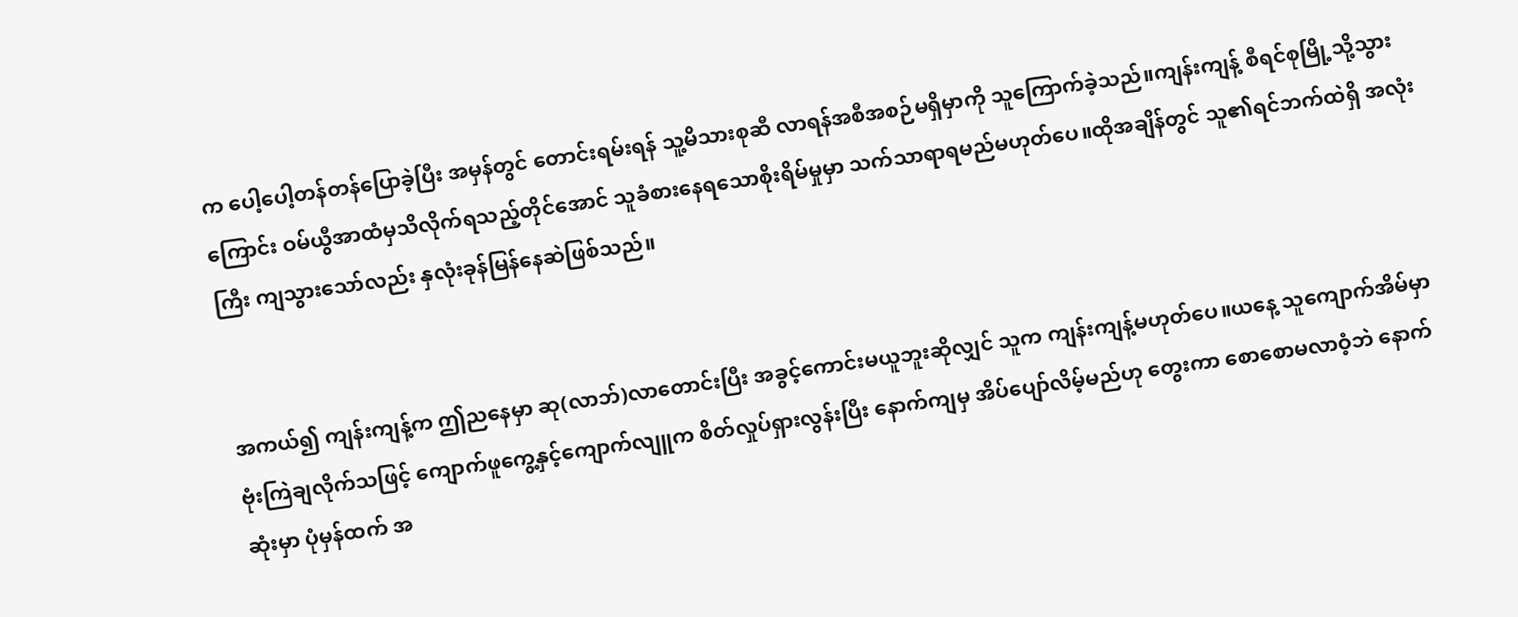က ပေါ့ပေါ့တန်တန်ပြောခဲ့ပြီး အမှန်တွင် တောင်းရမ်းရန် သူ့မိသားစုဆီ လာရန်အစီအစဉ်မရှိမှာကို သူကြောက်ခဲ့သည်။ကျန်းကျန့် စီရင်စုမြို့သို့သွားကြောင်း ဝမ်ယွီအာထံမှသိလိုက်ရသည့်တိုင်အောင် သူခံစားနေရသောစိုးရိမ်မှုမှာ သက်သာရာရမည်မဟုတ်ပေ။ထိုအချိန်တွင် သူ၏ရင်ဘက်ထဲရှိ အလုံးကြီး ကျသွားသော်လည်း နှလုံးခုန်မြန်နေဆဲဖြစ်သည်။


အကယ်၍ ကျန်းကျန့်က ဤညနေမှာ ဆု(လာဘ်)လာတောင်းပြီး အခွင့်ကောင်းမယူဘူးဆိုလျှင် သူက ကျန်းကျန့်မဟုတ်ပေ။ယနေ့ သူကျောက်အိမ်မှာ ဗုံးကြဲချလိုက်သဖြင့် ကျောက်ဖူကွေ့နှင့်ကျောက်လျူက စိတ်လှုပ်ရှားလွန်းပြီး နောက်ကျမှ အိပ်ပျော်လိမ့်မည်ဟု တွေးကာ စောစောမလာဝံ့ဘဲ နောက်ဆုံးမှာ ပုံမှန်ထက် အ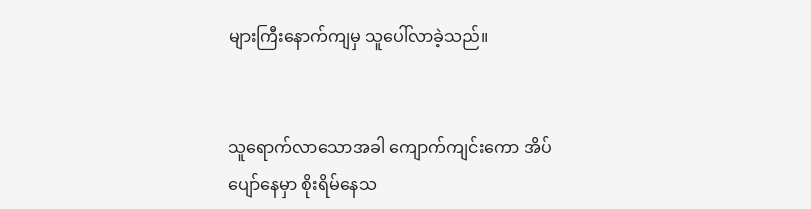များကြီးနောက်ကျမှ သူပေါ်လာခဲ့သည်။


သူရောက်လာသောအခါ ကျောက်ကျင်းကော အိပ်ပျော်နေမှာ စိုးရိမ်နေသ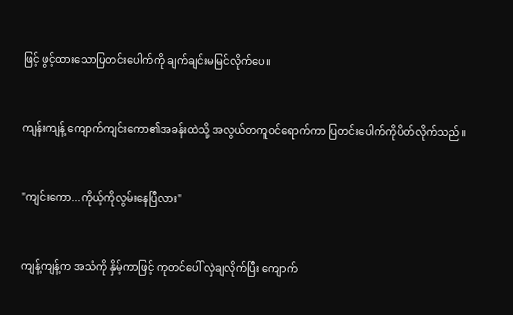ဖြင့် ဖွင့်ထားသောပြတင်းပေါက်ကို ချက်ချင်းမမြင်လိုက်ပေ။


ကျန်းကျန့် ကျောက်ကျင်းကော၏အခန်းထဲသို့ အလွယ်တကူဝင်ရောက်ကာ ပြတင်းပေါက်ကိုပိတ်လိုက်သည်။


"ကျင်းကော...ကိုယ့်ကိုလွမ်းနေပြီလား"


ကျန့်ကျန့်က အသံကို နှိမ့်ကာဖြင့် ကုတင်ပေါ် လှဲချလိုက်ပြီး ကျောက်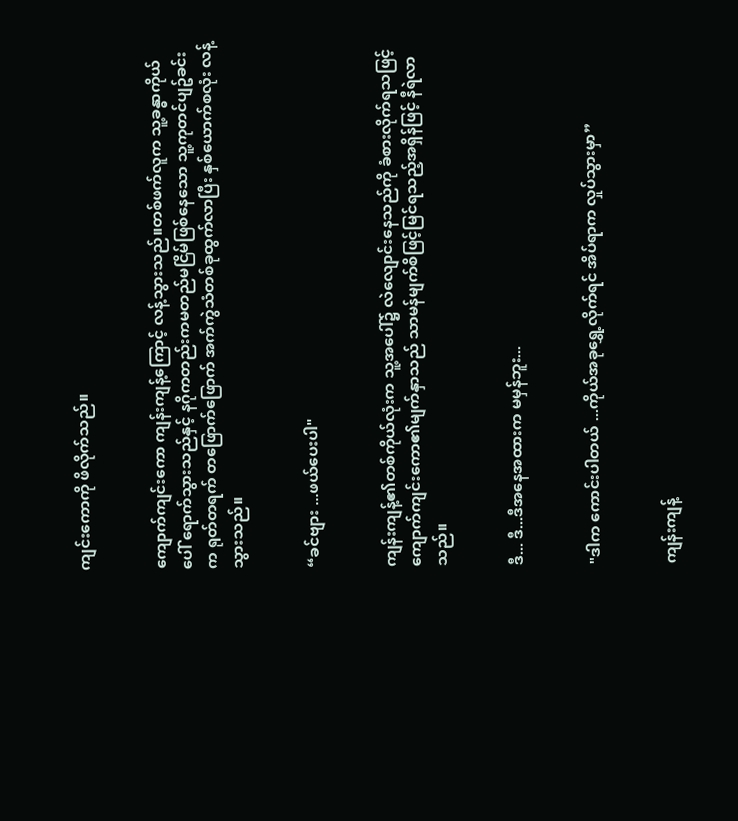ကျင်းကောကို ဖိလိုက်သည်။


ကျောက်ကျင်းကော ကျန်းကျန့်ကြောင့် လန့်သွားသည်။တစ်ဖက်လူက သူ့ခန္ဓာကိုယ်ပေါ် ရောက်သွားသည်နှင့် နဂိုကတည်းကမတည်မငြိမ်ဖြစ်နေသော သူ့ကုတင်ပျဥ်ခင်းက ရုတ်တရက် တဖြောက်ဖြောက် အက်ကွဲသံတစ်ခုထွက်လာပြီး နှစ်ယောက်စလုံး လန့်သွားသည်။


“ခင်ဗျား ...ဖယ်ပေးပါ"


ကျန်းကျန့်၏တစ်ကိုယ်လုံးက သူ့အပေါ်၌ လဲလျောင်းနေသည်ကို ခံစားလိုက်ရသဖြင့် ကျောက်ကျင်းကော၏မျက်နှာသည် သာမန်မျက်စိဖြင့်မြင်ရသည့်အရှိန်ဖြင့် နီရဲလာသည်။


ဒီ... ဒီ...ဒီအနေအထားက မမှန်ဘူး...


"ဒါက ကောင်းပါတယ် ...ကိုယ်အခုရွှေ့လိုက်ရင် အိပ်ရာက လှုပ်သွားမှာ”


ကျန်းကျန့်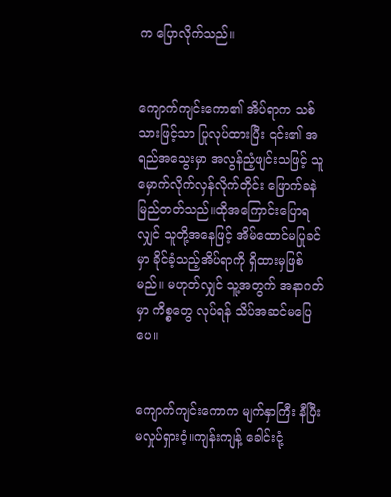က ပြောလိုက်သည်။


ကျောက်ကျင်းကော၏ အိပ်ရာက သစ်သားဖြင့်သာ ပြုလုပ်ထားပြီး ၎င်း၏ အရည်အသွေးမှာ အလွန်ညံ့ဖျင်းသဖြင့် သူမှောက်လိုက်လှန်လိုက်တိုင်း ဖြောက်ခနဲမြည်တတ်သည်။ထိုအကြောင်းပြောရလျှင် သူတို့အနေဖြင့် အိမ်ထောင်မပြုခင်မှာ ခိုင်ခံ့သည့်အိပ်ရာကို ရှိထားမှဖြစ်မည်။ မဟုတ်လျှင် သူ့အတွက် အနာဂတ်မှာ ကိစ္စတွေ လုပ်ရန် သိပ်အဆင်မပြေပေ။


ကျောက်ကျင်းကောက မျက်နှာကြီး နီပြီး မလှုပ်ရှားဝံ့။ကျန်းကျန့် ခေါင်းငုံ့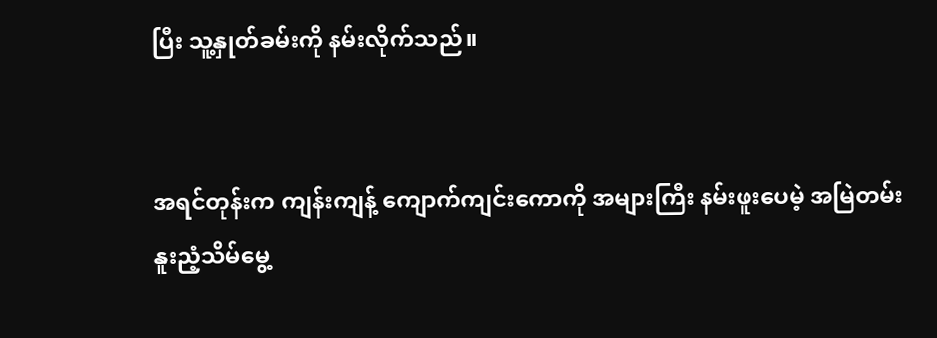ပြီး သူ့နှုတ်ခမ်းကို နမ်းလိုက်သည်။


အရင်တုန်းက ကျန်းကျန့် ကျောက်ကျင်းကောကို အများကြီး နမ်းဖူးပေမဲ့ အမြဲတမ်း နူးညံ့သိမ်မွေ့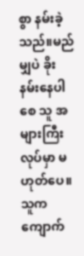စွာ နမ်းခဲ့သည်။မည်မျှပဲ ခိုးနမ်းနေပါစေ သူ အများကြီးလုပ်မှာ မဟုတ်ပေ။သူက ကျောက်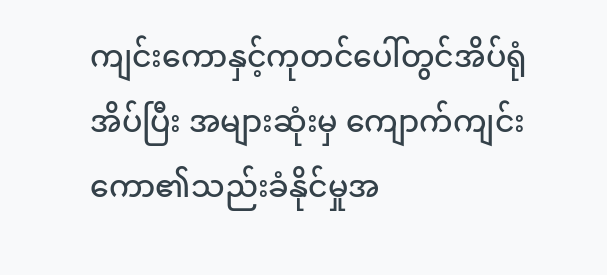ကျင်းကောနှင့်ကုတင်ပေါ်တွင်အိပ်ရုံအိပ်ပြီး အများဆုံးမှ ကျောက်ကျင်းကော၏သည်းခံနိုင်မှုအ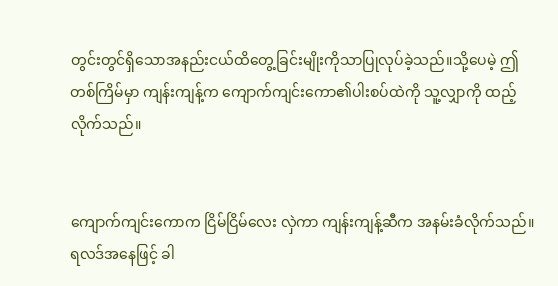တွင်းတွင်ရှိသောအနည်းငယ်ထိတွေ့ခြင်းမျိုးကိုသာပြုလုပ်ခဲ့သည်။သို့ပေမဲ့ ဤတစ်ကြိမ်မှာ ကျန်းကျန့်က ကျောက်ကျင်းကော၏ပါးစပ်ထဲကို သူ့လျှာကို ထည့်လိုက်သည်။


ကျောက်ကျင်းကောက ငြိမ်ငြိမ်လေး လှဲကာ ကျန်းကျန့်ဆီက အနမ်းခံလိုက်သည်။ရလဒ်အနေဖြင့် ခါ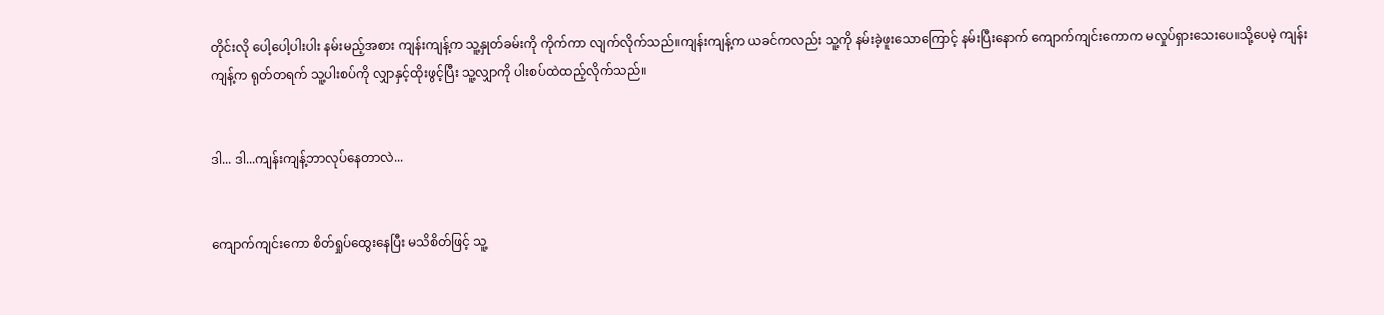တိုင်းလို ပေါ့ပေါ့ပါးပါး နမ်းမည့်အစား ကျန်းကျန့်က သူ့နှုတ်ခမ်းကို ကိုက်ကာ လျက်လိုက်သည်။ကျန်းကျန့်က ယခင်ကလည်း သူ့ကို နမ်းခဲ့ဖူးသောကြောင့် နမ်းပြီးနောက် ကျောက်ကျင်းကောက မလှုပ်ရှားသေးပေ။သို့ပေမဲ့ ကျန်းကျန့်က ရုတ်တရက် သူ့ပါးစပ်ကို လျှာနှင့်ထိုးဖွင့်ပြီး သူ့လျှာကို ပါးစပ်ထဲထည့်လိုက်သည်။


ဒါ... ဒါ...ကျန်းကျန့်ဘာလုပ်နေတာလဲ...


ကျောက်ကျင်းကော စိတ်ရှုပ်ထွေးနေပြီး မသိစိတ်ဖြင့် သူ့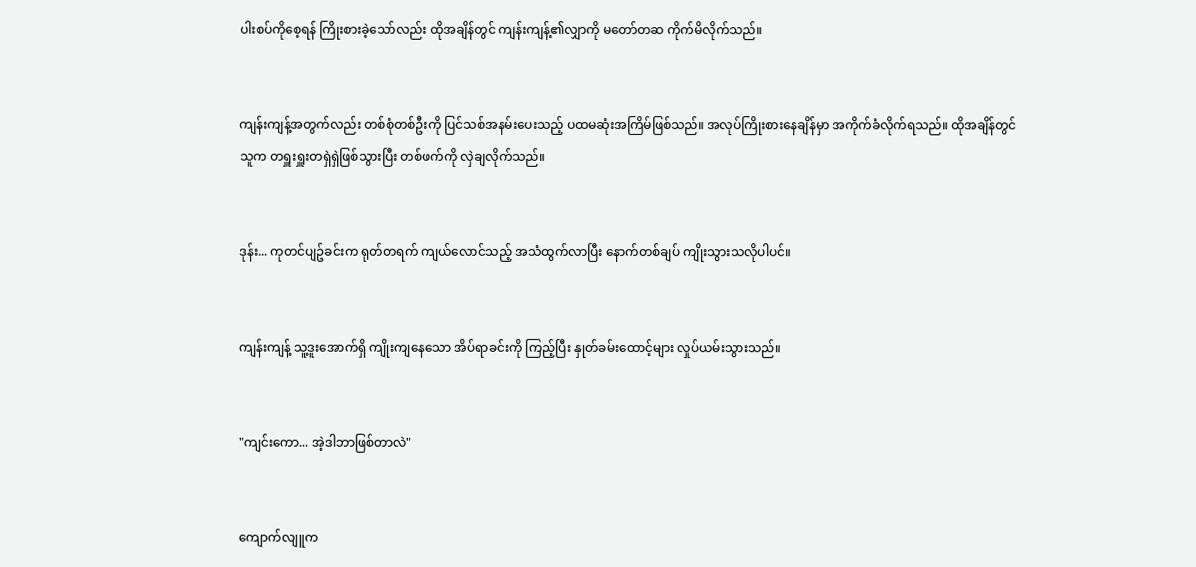ပါးစပ်ကိုစေ့ရန် ကြိုးစားခဲ့သော်လည်း ထိုအချိန်တွင် ကျန်းကျန့်၏လျှာကို မတော်တဆ ကိုက်မိလိုက်သည်။


ကျန်းကျန့်အတွက်လည်း တစ်စုံတစ်ဦးကို ပြင်သစ်အနမ်းပေးသည့် ပထမဆုံးအကြိမ်ဖြစ်သည်။ အလုပ်ကြိုးစားနေချိန်မှာ အကိုက်ခံလိုက်ရသည်။ ထိုအချိန်တွင် သူက တရှူးရှူးတရှဲရှဲဖြစ်သွားပြီး တစ်ဖက်ကို လှဲချလိုက်သည်။


ဒုန်း... ကုတင်ပျဥ်ခင်းက ရုတ်တရက် ကျယ်လောင်သည့် အသံထွက်လာပြီး နောက်တစ်ချပ် ကျိုးသွားသလိုပါပင်။


ကျန်းကျန့် သူ့ဒူးအောက်ရှိ ကျိုးကျနေသော အိပ်ရာခင်းကို ကြည့်ပြီး နှုတ်ခမ်းထောင့်များ လှုပ်ယမ်းသွားသည်။


"ကျင်းကော... အဲ့ဒါဘာဖြစ်တာလဲ"


ကျောက်လျူက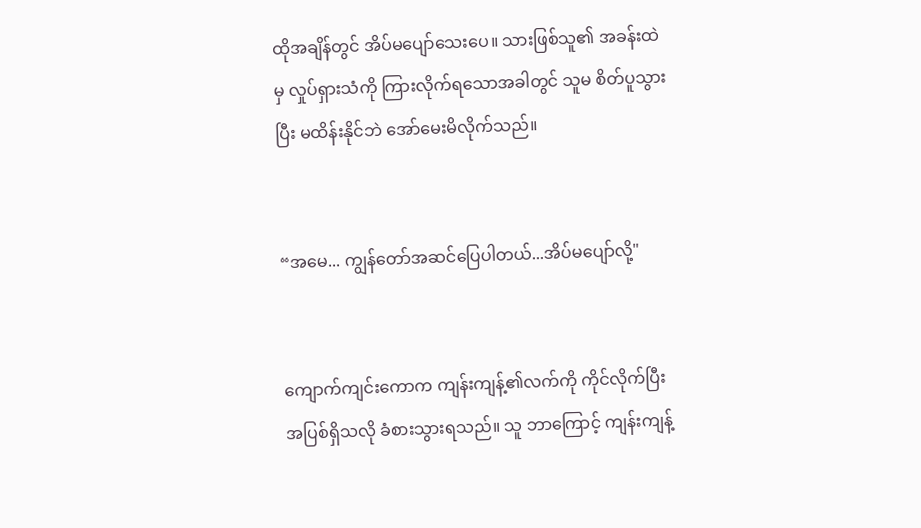ထိုအချိန်တွင် အိပ်မပျော်သေးပေ။ သားဖြစ်သူ၏ အခန်းထဲမှ လှုပ်ရှားသံကို ကြားလိုက်ရသောအခါတွင် သူမ စိတ်ပူသွားပြီး မထိန်းနိုင်ဘဲ အော်မေးမိလိုက်သည်။


“အမေ... ကျွန်တော်အဆင်ပြေပါတယ်...အိပ်မပျော်လို့"


ကျောက်ကျင်းကောက ကျန်းကျန့်၏လက်ကို ကိုင်လိုက်ပြီး အပြစ်ရှိသလို ခံစားသွားရသည်။ သူ ဘာကြောင့် ကျန်းကျန့်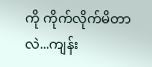ကို ကိုက်လိုက်မိတာလဲ...ကျန်း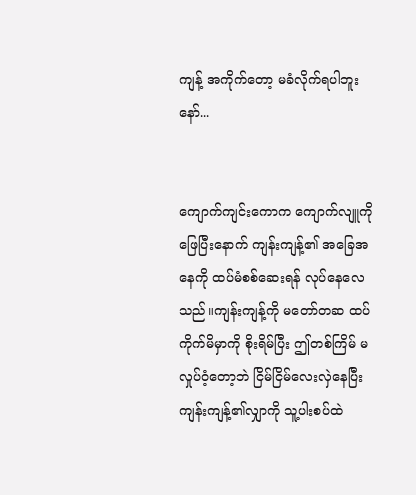ကျန့် အကိုက်တော့ မခံလိုက်ရပါဘူးနော်...


ကျောက်ကျင်းကောက ကျောက်လျူကိုဖြေပြီးနောက် ကျန်းကျန့်၏ အခြေအနေကို ထပ်မံစစ်ဆေးရန် လုပ်နေလေသည်။ကျန်းကျန့်ကို မတော်တဆ ထပ်ကိုက်မိမှာကို စိုးရိမ်ပြီး ဤတစ်ကြိမ် မလှုပ်ဝံ့တော့ဘဲ ငြိမ်ငြိမ်လေးလှဲနေပြီး ကျန်းကျန့်၏လျှာကို သူ့ပါးစပ်ထဲ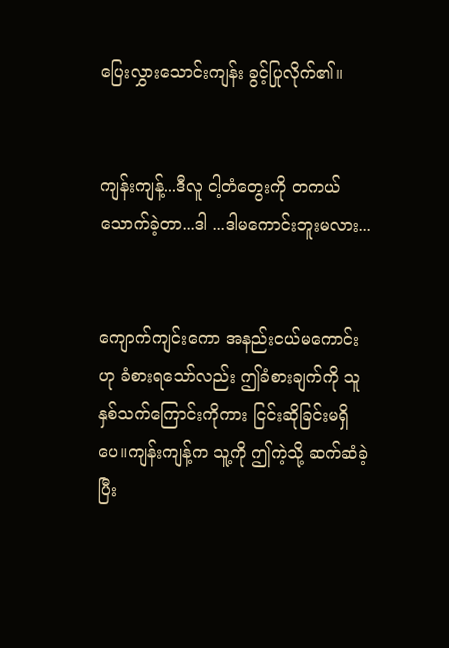ပြေးလွှားသောင်းကျန်း ခွင့်ပြုလိုက်၏။


ကျန်းကျန့်...ဒီလူ ငါ့တံတွေးကို တကယ်သောက်ခဲ့တာ...ဒါ ...ဒါမကောင်းဘူးမလား...


ကျောက်ကျင်းကော အနည်းငယ်မကောင်းဟု ခံစားရသော်လည်း ဤခံစားချက်ကို သူနှစ်သက်ကြောင်းကိုကား ငြင်းဆိုခြင်းမရှိပေ။ကျန်းကျန့်က သူ့ကို ဤကဲ့သို့ ဆက်ဆံခဲ့ပြီး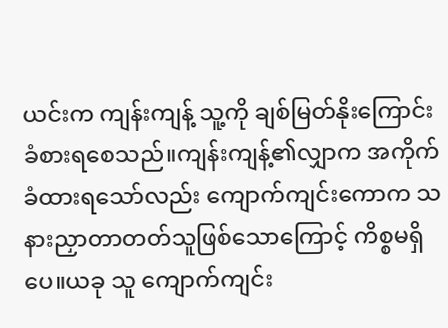ယင်းက ကျန်းကျန့် သူ့ကို ချစ်မြတ်နိုးကြောင်း ခံစားရစေသည်။ကျန်းကျန့်၏လျှာက အကိုက်ခံထားရသော်လည်း ကျောက်ကျင်းကောက သနားညှာတာတတ်သူဖြစ်သောကြောင့် ကိစ္စမရှိပေ။ယခု သူ ကျောက်ကျင်း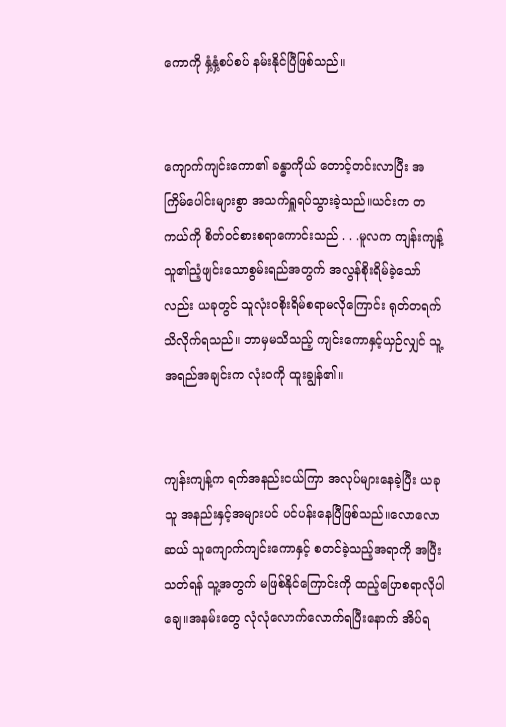ကောကို နှံ့နှံ့စပ်စပ် နမ်းနိုင်ပြီဖြစ်သည်။


ကျောက်ကျင်းကော၏ ခန္ဓာကိုယ် တောင့်တင်းလာပြီး အကြိမ်ပေါင်းများစွာ အသက်ရှူရပ်သွားခဲ့သည်။ယင်းက တကယ်ကို စိတ်ဝင်စားစရာကောင်းသည် . . .မူလက ကျန်းကျန့် သူ၏ညံ့ဖျင်းသောစွမ်းရည်အတွက် အလွန်စိုးရိမ်ခဲ့သော်လည်း ယခုတွင် သူလုံးဝစိုးရိမ်စရာမလိုကြောင်း ရုတ်တရက်သိလိုက်ရသည်။ ဘာမှမသိသည့် ကျင်းကောနှင့်ယှဉ်လျှင် သူ့အရည်အချင်းက လုံးဝကို ထူးချွန်၏။


ကျန်းကျန့်က ရက်အနည်းငယ်ကြာ အလုပ်များနေခဲ့ပြီး ယခု သူ အနည်းနှင့်အများပင် ပင်ပန်းနေပြီဖြစ်သည်။လောလောဆယ် သူကျောက်ကျင်းကောနှင့် စတင်ခဲ့သည့်အရာကို အပြီးသတ်ရန် သူ့အတွက် မဖြစ်နိုင်ကြောင်းကို ထည့်ပြောစရာလိုပါချေ။အနမ်းတွေ လုံလုံလောက်လောက်ရပြီးနောက် အိပ်ရ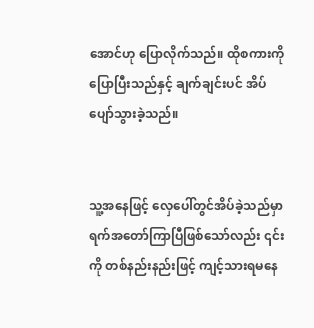အောင်ဟု ပြောလိုက်သည်။ ထိုစကားကို ပြောပြီးသည်နှင့် ချက်ချင်းပင် အိပ်ပျော်သွားခဲ့သည်။


သူ့အနေဖြင့် လှေပေါ်တွင်အိပ်ခဲ့သည်မှာ ရက်အတော်ကြာပြီဖြစ်သော်လည်း ၎င်းကို တစ်နည်းနည်းဖြင့် ကျင့်သားရမနေ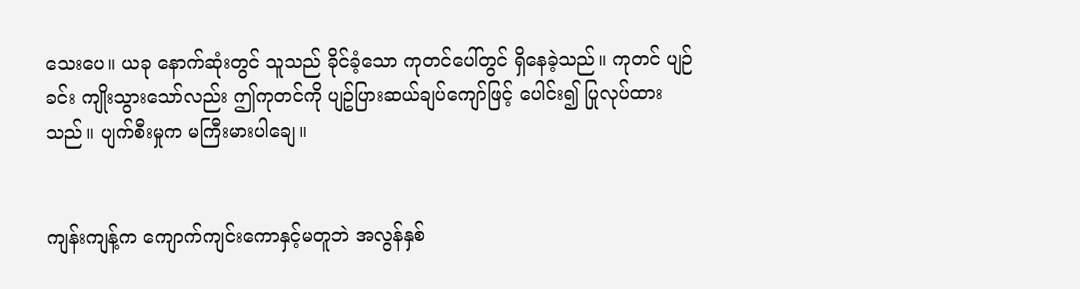သေးပေ။ ယခု နောက်ဆုံးတွင် သူသည် ခိုင်ခံ့သော ကုတင်ပေါ်တွင် ရှိနေခဲ့သည်။ ကုတင် ပျဉ်ခင်း ကျိုးသွားသော်လည်း ဤကုတင်ကို ပျဥ်ပြားဆယ်ချပ်ကျော်ဖြင့် ပေါင်း၍ ပြုလုပ်ထားသည်။ ပျက်စီးမှုက မကြီးမားပါချေ။


ကျန်းကျန့်က ကျောက်ကျင်းကောနှင့်မတူဘဲ အလွန်နှစ်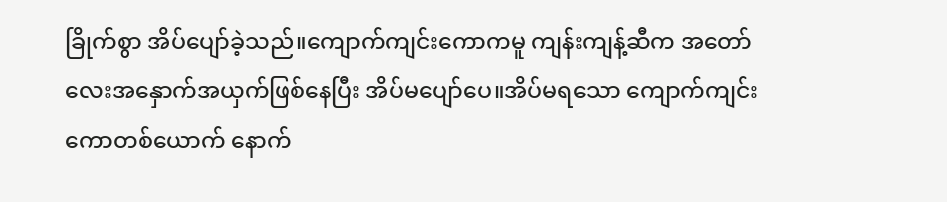ခြိုက်စွာ အိပ်ပျော်ခဲ့သည်။ကျောက်ကျင်းကောကမူ ကျန်းကျန့်ဆီက အတော်လေးအနှောက်အယှက်ဖြစ်နေပြီး အိပ်မပျော်ပေ။အိပ်မရသော ကျောက်ကျင်းကောတစ်ယောက် နောက်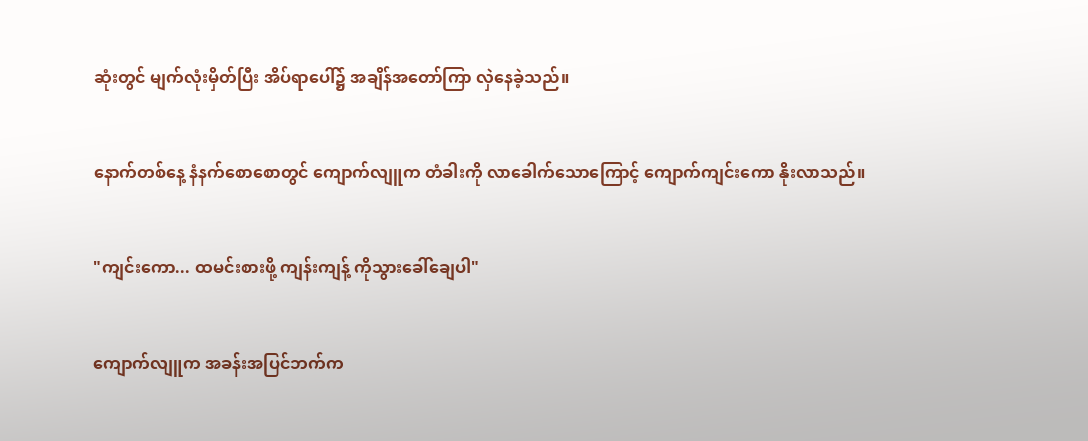ဆုံးတွင် မျက်လုံးမှိတ်ပြီး အိပ်ရာပေါ်၌ အချိန်အတော်ကြာ လှဲနေခဲ့သည်။


နောက်တစ်နေ့ နံနက်စောစောတွင် ကျောက်လျူက တံခါးကို လာခေါက်သောကြောင့် ကျောက်ကျင်းကော နိုးလာသည်။


"ကျင်းကော... ထမင်းစားဖို့ ကျန်းကျန့် ကိုသွားခေါ်ချေပါ"


ကျောက်လျူက အခန်းအပြင်ဘက်က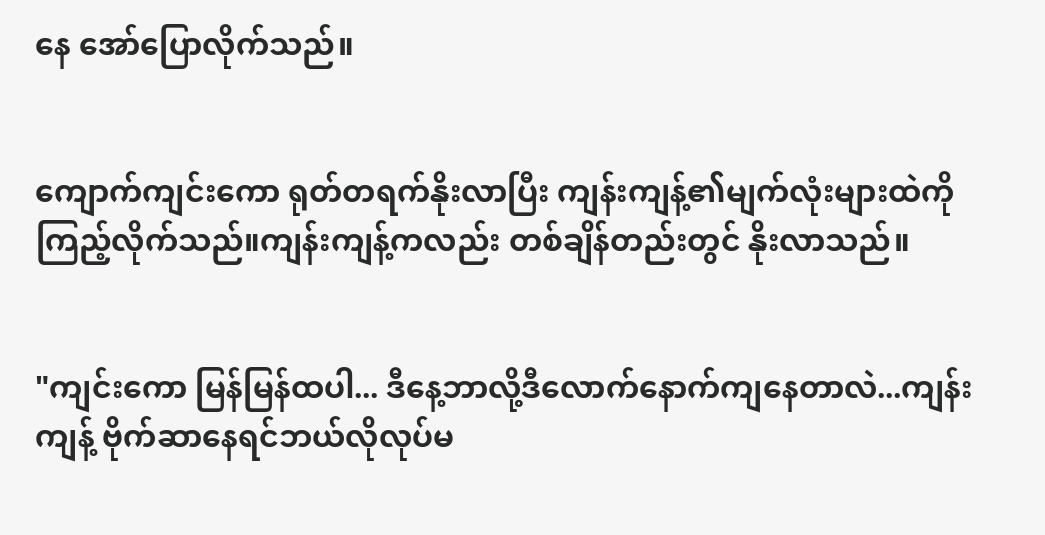နေ အော်ပြောလိုက်သည်။


ကျောက်ကျင်းကော ရုတ်တရက်နိုးလာပြီး ကျန်းကျန့်၏မျက်လုံးများထဲကိုကြည့်လိုက်သည်။ကျန်းကျန့်ကလည်း တစ်ချိန်တည်းတွင် နိုးလာသည်။


"ကျင်းကော မြန်မြန်ထပါ... ဒီနေ့ဘာလို့ဒီလောက်နောက်ကျနေတာလဲ...ကျန်းကျန့် ဗိုက်ဆာနေရင်ဘယ်လိုလုပ်မ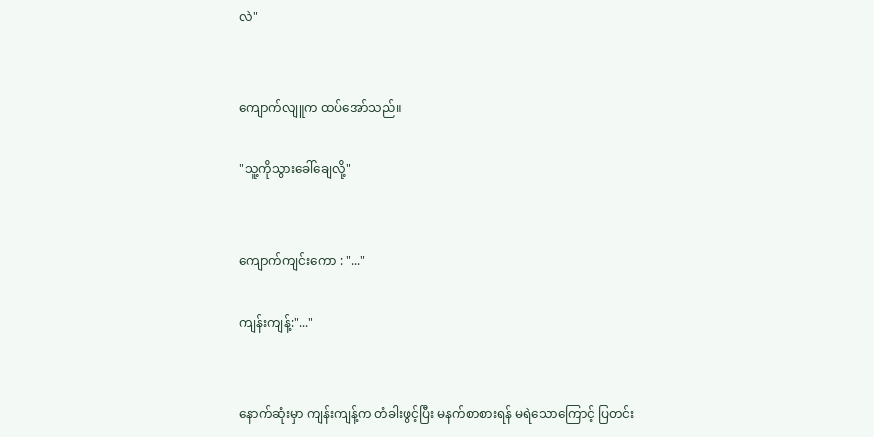လဲ"


ကျောက်လျူက ထပ်အော်သည်။

"သူ့ကိုသွားခေါ်ချေလို့"


ကျောက်ကျင်းကော : "..."

ကျန်းကျန့်:"..."


နောက်ဆုံးမှာ ကျန်းကျန့်က တံခါးဖွင့်ပြီး မနက်စာစားရန် မရဲသောကြောင့် ပြတင်း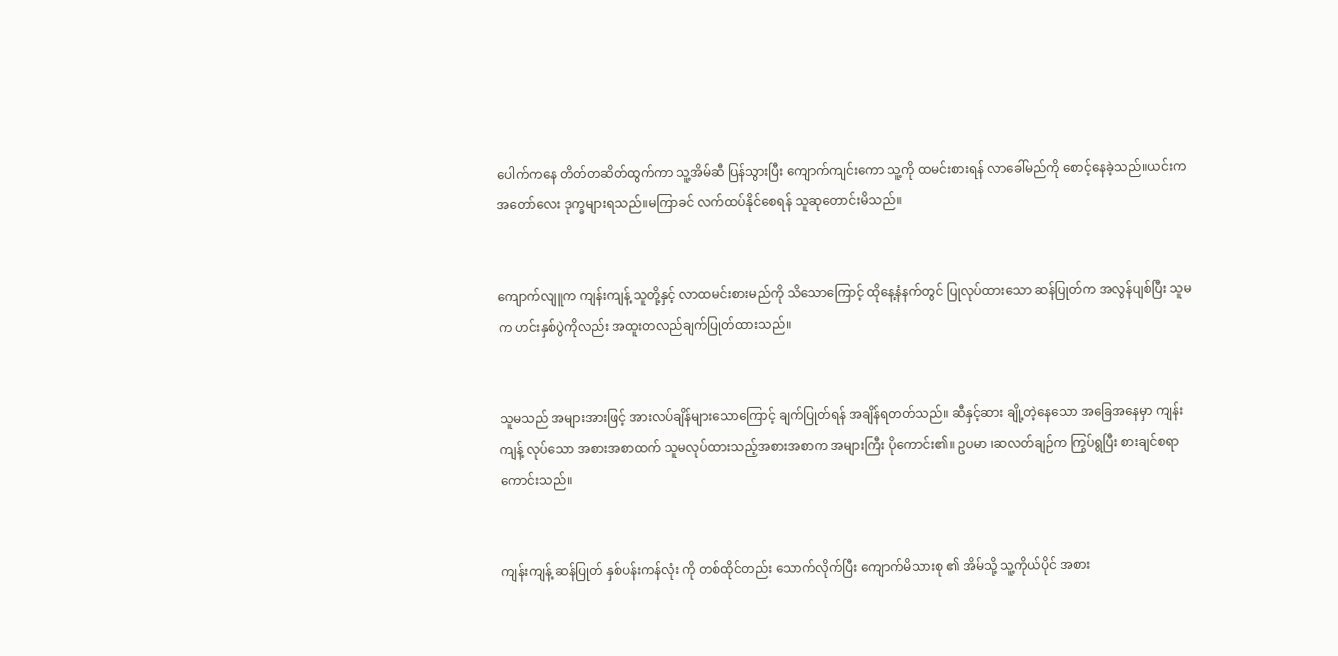ပေါက်ကနေ တိတ်တဆိတ်ထွက်ကာ သူ့အိမ်ဆီ ပြန်သွားပြီး ကျောက်ကျင်းကော သူ့ကို ထမင်းစားရန် လာခေါ်မည်ကို စောင့်နေခဲ့သည်။ယင်းက အတော်လေး ဒုက္ခများရသည်။မကြာခင် လက်ထပ်နိုင်စေရန် သူဆုတောင်းမိသည်။


ကျောက်လျူက ကျန်းကျန့် သူတို့နှင့် လာထမင်းစားမည်ကို သိသောကြောင့် ထိုနေ့နံနက်တွင် ပြုလုပ်ထားသော ဆန်ပြုတ်က အလွန်ပျစ်ပြီး သူမက ဟင်းနှစ်ပွဲကိုလည်း အထူးတလည်ချက်ပြုတ်ထားသည်။


သူမသည် အများအားဖြင့် အားလပ်ချိန်များသောကြောင့် ချက်ပြုတ်ရန် အချိန်ရတတ်သည်။ ဆီနှင့်ဆား ချို့တဲ့နေသော အခြေအနေမှာ ကျန်းကျန့် လုပ်သော အစားအစာထက် သူမလုပ်ထားသည့်အစားအစာက အများကြီး ပိုကောင်း၏။ ဥပမာ ၊ဆလတ်ချဉ်က ကြွပ်ရွပြီး စားချင်စရာကောင်းသည်။


ကျန်းကျန့် ဆန်ပြုတ် နှစ်ပန်းကန်လုံး ကို တစ်ထိုင်တည်း သောက်လိုက်ပြီး ကျောက်မိသားစု ၏ အိမ်သို့ သူ့ကိုယ်ပိုင် အစား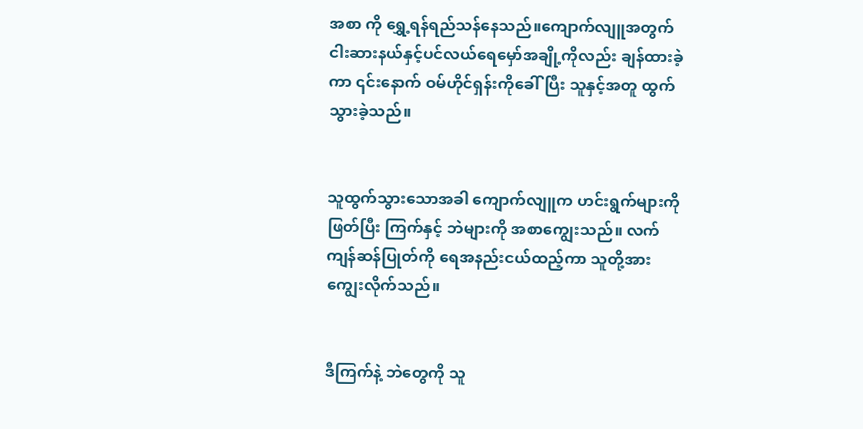အစာ ကို ရွှေ့ရန်ရည်သန်နေသည်။ကျောက်လျူအတွက် ငါးဆားနယ်နှင့်ပင်လယ်ရေမှော်အချို့ကိုလည်း ချန်ထားခဲ့ကာ ၎င်းနောက် ဝမ်ဟိုင်ရှန်းကိုခေါ်ပြီး သူနှင့်အတူ ထွက်သွားခဲ့သည်။


သူထွက်သွားသောအခါ ကျောက်လျူက ဟင်းရွက်များကို ဖြတ်ပြီး ကြက်နှင့် ဘဲများကို အစာကျွေးသည်။ လက်ကျန်ဆန်ပြုတ်ကို ရေအနည်းငယ်ထည့်ကာ သူတို့အား ကျွေးလိုက်သည်။


ဒီကြက်နဲ့ ဘဲတွေကို သူ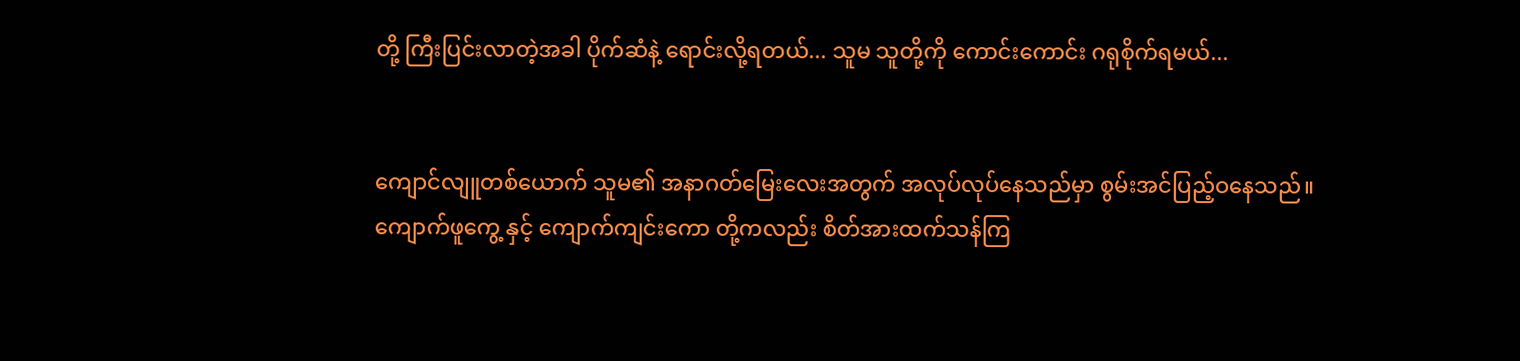တို့ ကြီးပြင်းလာတဲ့အခါ ပိုက်ဆံနဲ့ ရောင်းလို့ရတယ်... သူမ သူတို့ကို ကောင်းကောင်း ဂရုစိုက်ရမယ်...


ကျောင်လျူတစ်ယောက် သူမ၏ အနာဂတ်မြေးလေးအတွက် အလုပ်လုပ်နေသည်မှာ စွမ်းအင်ပြည့်ဝနေသည်။ ကျောက်ဖူကွေ့ နှင့် ကျောက်ကျင်းကော တို့ကလည်း စိတ်အားထက်သန်ကြ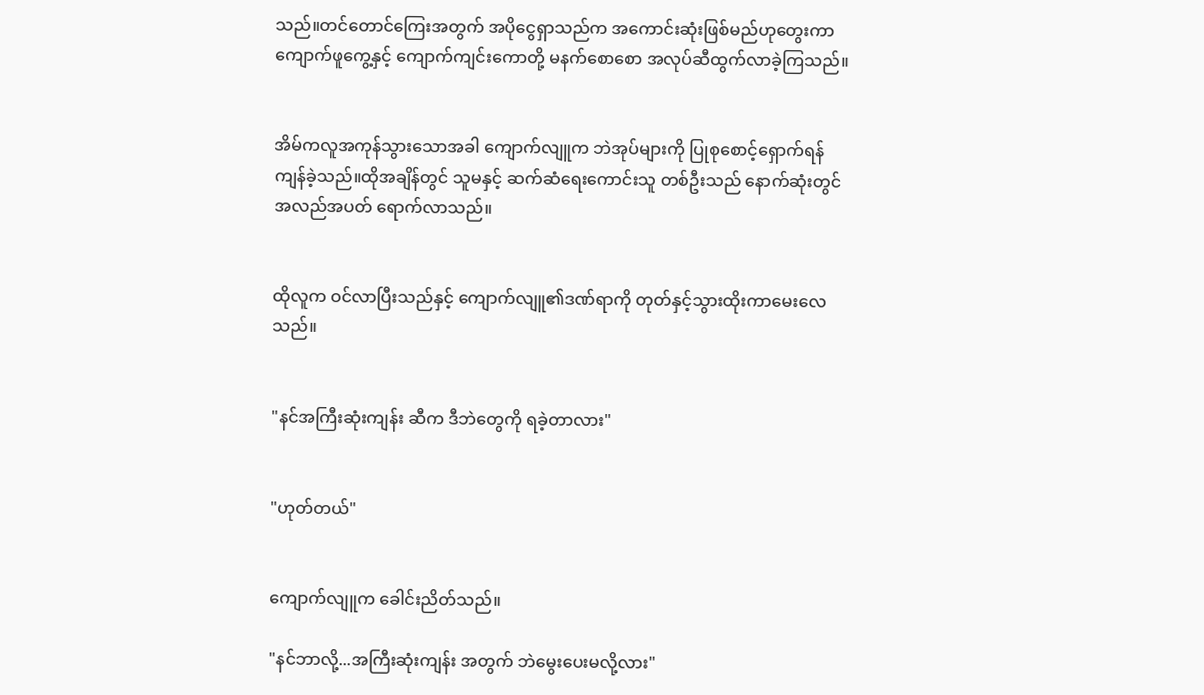သည်။တင်တောင်ကြေးအတွက် အပိုငွေရှာသည်က အကောင်းဆုံးဖြစ်မည်ဟုတွေးကာ ကျောက်ဖူကွေ့နှင့် ကျောက်ကျင်းကောတို့ မနက်စောစော အလုပ်ဆီထွက်လာခဲ့ကြသည်။


အိမ်ကလူအကုန်သွားသောအခါ ကျောက်လျူက ဘဲအုပ်များကို ပြုစုစောင့်ရှောက်ရန် ကျန်ခဲ့သည်။ထိုအချိန်တွင် သူမနှင့် ဆက်ဆံရေးကောင်းသူ တစ်ဦးသည် နောက်ဆုံးတွင် အလည်အပတ် ရောက်လာသည်။


ထိုလူက ဝင်လာပြီးသည်နှင့် ကျောက်လျူ၏ဒဏ်ရာကို တုတ်နှင့်သွားထိုးကာမေးလေသည်။


"နင်အကြီးဆုံးကျန်း ဆီက ဒီဘဲတွေကို ရခဲ့တာလား"


"ဟုတ်တယ်"


ကျောက်လျူက ခေါင်းညိတ်သည်။

"နင်ဘာလို့...အကြီးဆုံးကျန်း အတွက် ဘဲမွေးပေးမလို့လား"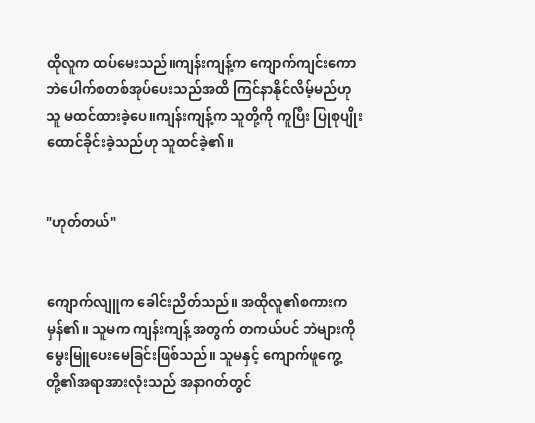ထိုလူက ထပ်မေးသည်။ကျန်းကျန့်က ကျောက်ကျင်းကော ဘဲပေါက်စတစ်အုပ်ပေးသည်အထိ ကြင်နာနိုင်လိမ့်မည်ဟု သူ မထင်ထားခဲ့ပေ။ကျန်းကျန့်က သူတို့ကို ကူပြီး ပြုစုပျိုးထောင်ခိုင်းခဲ့သည်ဟု သူထင်ခဲ့၏။


"ဟုတ်တယ်"


ကျောက်လျူက ခေါင်းညိတ်သည်။ အထိုလူ၏စကားက မှန်၏။ သူမက ကျန်းကျန့် အတွက် တကယ်ပင် ဘဲများကို မွေးမြူပေးမေခြင်းဖြစ်သည်။ သူမနှင့် ကျောက်ဖူကွေ့တို့၏အရာအားလုံးသည် အနာဂတ်တွင်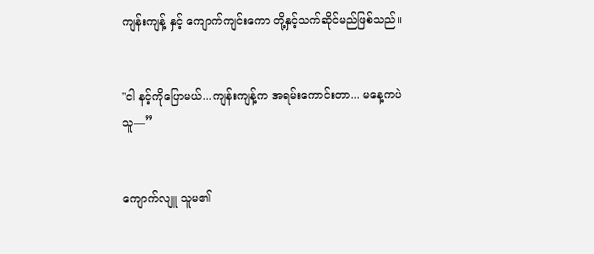ကျန်းကျန့် နှင့် ကျောက်ကျင်းကော တို့နှင့်သက်ဆိုင်မည်ဖြစ်သည်။


"ငါ နင့်ကိုပြောမယ်...ကျန်းကျန့်က အရမ်းကောင်းတာ... မနေ့ကပဲသူ—”


ကျောက်လျူ သူမ၏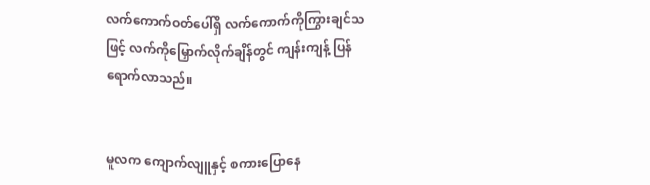လက်ကောက်ဝတ်ပေါ်ရှိ လက်ကောက်ကိုကြွားချင်သဖြင့် လက်ကိုမြှောက်လိုက်ချိန်တွင် ကျန်းကျန့် ပြန်ရောက်လာသည်။


မူလက ကျောက်လျူနှင့် စကားပြောနေ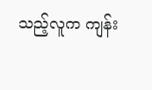သည့်လူက ကျန်း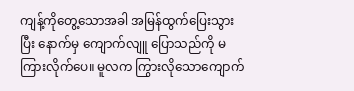ကျန့်ကိုတွေ့သောအခါ အမြန်ထွက်ပြေးသွားပြီး နောက်မှ ကျောက်လျူ ပြောသည်ကို မကြားလိုက်ပေ။ မူလက ကြွားလိုသောကျောက်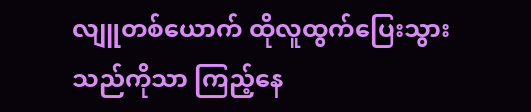လျူတစ်ယောက် ထိုလူထွက်ပြေးသွားသည်ကိုသာ ကြည့်နေ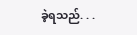ခဲ့ရသည်. . .